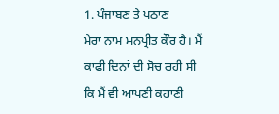1. ਪੰਜਾਬਣ ਤੇ ਪਠਾਣ
ਮੇਰਾ ਨਾਮ ਮਨਪ੍ਰੀਤ ਕੌਰ ਹੈ। ਮੈਂ ਕਾਫੀ ਦਿਨਾਂ ਦੀ ਸੋਚ ਰਹੀ ਸੀ ਕਿ ਮੈਂ ਵੀ ਆਪਣੀ ਕਹਾਣੀ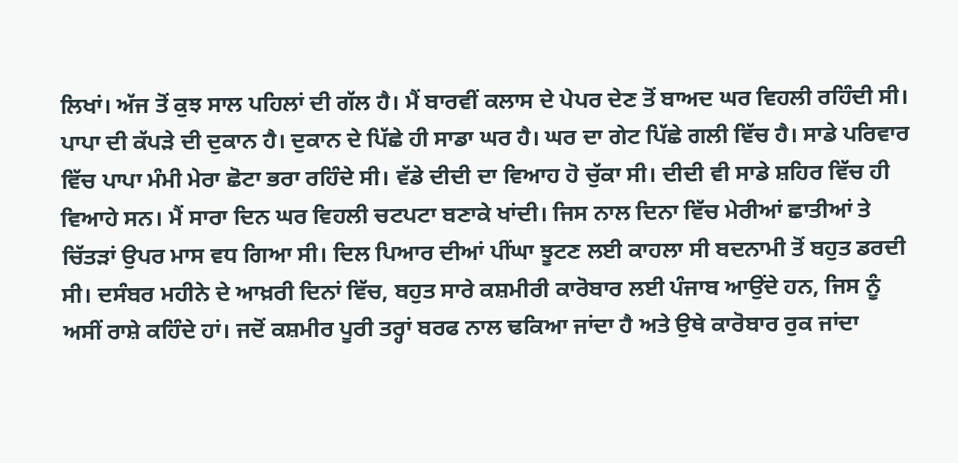ਲਿਖਾਂ। ਅੱਜ ਤੋਂ ਕੁਝ ਸਾਲ ਪਹਿਲਾਂ ਦੀ ਗੱਲ ਹੈ। ਮੈਂ ਬਾਰਵੀਂ ਕਲਾਸ ਦੇ ਪੇਪਰ ਦੇਣ ਤੋਂ ਬਾਅਦ ਘਰ ਵਿਹਲੀ ਰਹਿੰਦੀ ਸੀ। ਪਾਪਾ ਦੀ ਕੱਪੜੇ ਦੀ ਦੁਕਾਨ ਹੈ। ਦੁਕਾਨ ਦੇ ਪਿੱਛੇ ਹੀ ਸਾਡਾ ਘਰ ਹੈ। ਘਰ ਦਾ ਗੇਟ ਪਿੱਛੇ ਗਲੀ ਵਿੱਚ ਹੈ। ਸਾਡੇ ਪਰਿਵਾਰ ਵਿੱਚ ਪਾਪਾ ਮੰਮੀ ਮੇਰਾ ਛੋਟਾ ਭਰਾ ਰਹਿੰਦੇ ਸੀ। ਵੱਡੇ ਦੀਦੀ ਦਾ ਵਿਆਹ ਹੋ ਚੁੱਕਾ ਸੀ। ਦੀਦੀ ਵੀ ਸਾਡੇ ਸ਼ਹਿਰ ਵਿੱਚ ਹੀ ਵਿਆਹੇ ਸਨ। ਮੈਂ ਸਾਰਾ ਦਿਨ ਘਰ ਵਿਹਲੀ ਚਟਪਟਾ ਬਣਾਕੇ ਖਾਂਦੀ। ਜਿਸ ਨਾਲ ਦਿਨਾ ਵਿੱਚ ਮੇਰੀਆਂ ਛਾਤੀਆਂ ਤੇ ਚਿੱਤੜਾਂ ਉਪਰ ਮਾਸ ਵਧ ਗਿਆ ਸੀ। ਦਿਲ ਪਿਆਰ ਦੀਆਂ ਪੀਂਘਾ ਝੂਟਣ ਲਈ ਕਾਹਲਾ ਸੀ ਬਦਨਾਮੀ ਤੋਂ ਬਹੁਤ ਡਰਦੀ ਸੀ। ਦਸੰਬਰ ਮਹੀਨੇ ਦੇ ਆਖ਼ਰੀ ਦਿਨਾਂ ਵਿੱਚ, ਬਹੁਤ ਸਾਰੇ ਕਸ਼ਮੀਰੀ ਕਾਰੋਬਾਰ ਲਈ ਪੰਜਾਬ ਆਉਂਦੇ ਹਨ, ਜਿਸ ਨੂੰ ਅਸੀਂ ਰਾਸ਼ੇ ਕਹਿੰਦੇ ਹਾਂ। ਜਦੋਂ ਕਸ਼ਮੀਰ ਪੂਰੀ ਤਰ੍ਹਾਂ ਬਰਫ ਨਾਲ ਢਕਿਆ ਜਾਂਦਾ ਹੈ ਅਤੇ ਉਥੇ ਕਾਰੋਬਾਰ ਰੁਕ ਜਾਂਦਾ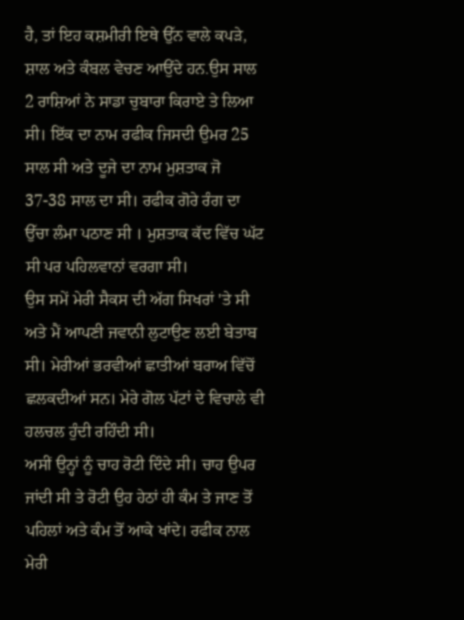ਹੈ, ਤਾਂ ਇਹ ਕਸ਼ਮੀਰੀ ਇਥੇ ਉੱਨ ਵਾਲੇ ਕਪੜੇ, ਸ਼ਾਲ ਅਤੇ ਕੰਬਲ ਵੇਚਣ ਆਉਂਦੇ ਹਨ.ਉਸ ਸਾਲ 2 ਰਾਸ਼ਿਆਂ ਨੇ ਸਾਡਾ ਚੁਬਾਰਾ ਕਿਰਾਏ ਤੇ ਲਿਆ ਸੀ। ਇੱਕ ਦਾ ਨਾਮ ਰਫੀਕ ਜਿਸਦੀ ਉਮਰ 25 ਸਾਲ ਸੀ ਅਤੇ ਦੂਜੇ ਦਾ ਨਾਮ ਮੁਸ਼ਤਾਕ ਜੋ 37-38 ਸਾਲ ਦਾ ਸੀ। ਰਫੀਕ ਗੋਰੇ ਰੰਗ ਦਾ ਉੱਚਾ ਲੰਮਾ ਪਠਾਣ ਸੀ । ਮੁਸ਼ਤਾਕ ਕੱਦ ਵਿੱਚ ਘੱਟ ਸੀ ਪਰ ਪਹਿਲਵਾਨਾਂ ਵਰਗਾ ਸੀ।
ਉਸ ਸਮੇਂ ਮੇਰੀ ਸੈਕਸ ਦੀ ਅੱਗ ਸਿਖਰਾਂ 'ਤੇ ਸੀ ਅਤੇ ਮੈਂ ਆਪਣੀ ਜਵਾਨੀ ਲੁਟਾਉਣ ਲਈ ਬੇਤਾਬ ਸੀ। ਮੇਰੀਆਂ ਭਰਵੀਆਂ ਛਾਤੀਆਂ ਬਰਾਅ ਵਿੱਚੋਂ ਛਲਕਦੀਆਂ ਸਨ। ਮੇਰੇ ਗੋਲ ਪੱਟਾਂ ਦੇ ਵਿਚਾਲੇ ਵੀ ਹਲਚਲ ਹੁੰਦੀ ਰਹਿੰਦੀ ਸੀ।
ਅਸੀਂ ਉਨ੍ਹਾਂ ਨੂੰ ਚਾਹ ਰੋਟੀ ਦਿੰਦੇ ਸੀ। ਚਾਹ ਉਪਰ ਜਾਂਦੀ ਸੀ ਤੇ ਰੋਟੀ ਉਹ ਹੇਠਾਂ ਹੀ ਕੰਮ ਤੇ ਜਾਣ ਤੋਂ ਪਹਿਲਾਂ ਅਤੇ ਕੰਮ ਤੋਂ ਆਕੇ ਖਾਂਦੇ। ਰਫੀਕ ਨਾਲ ਮੇਰੀ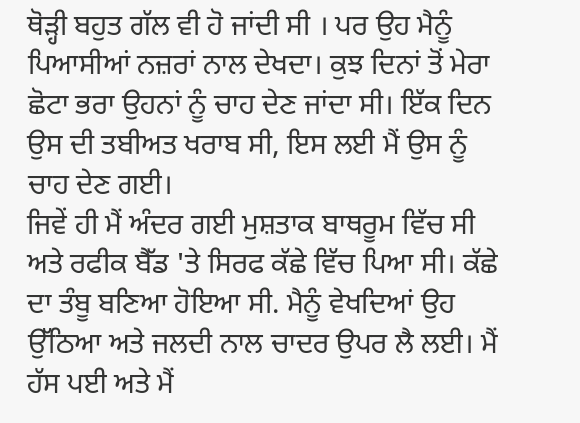ਥੋੜ੍ਹੀ ਬਹੁਤ ਗੱਲ ਵੀ ਹੋ ਜਾਂਦੀ ਸੀ । ਪਰ ਉਹ ਮੈਨੂੰ ਪਿਆਸੀਆਂ ਨਜ਼ਰਾਂ ਨਾਲ ਦੇਖਦਾ। ਕੁਝ ਦਿਨਾਂ ਤੋਂ ਮੇਰਾ ਛੋਟਾ ਭਰਾ ਉਹਨਾਂ ਨੂੰ ਚਾਹ ਦੇਣ ਜਾਂਦਾ ਸੀ। ਇੱਕ ਦਿਨ ਉਸ ਦੀ ਤਬੀਅਤ ਖਰਾਬ ਸੀ, ਇਸ ਲਈ ਮੈਂ ਉਸ ਨੂੰ ਚਾਹ ਦੇਣ ਗਈ।
ਜਿਵੇਂ ਹੀ ਮੈਂ ਅੰਦਰ ਗਈ ਮੁਸ਼ਤਾਕ ਬਾਥਰੂਮ ਵਿੱਚ ਸੀ ਅਤੇ ਰਫੀਕ ਬੈੱਡ 'ਤੇ ਸਿਰਫ ਕੱਛੇ ਵਿੱਚ ਪਿਆ ਸੀ। ਕੱਛੇ ਦਾ ਤੰਬੂ ਬਣਿਆ ਹੋਇਆ ਸੀ. ਮੈਨੂੰ ਵੇਖਦਿਆਂ ਉਹ ਉੱਠਿਆ ਅਤੇ ਜਲਦੀ ਨਾਲ ਚਾਦਰ ਉਪਰ ਲੈ ਲਈ। ਮੈਂ ਹੱਸ ਪਈ ਅਤੇ ਮੈਂ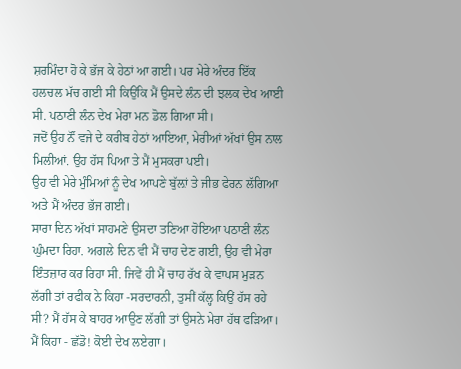ਸ਼ਰਮਿੰਦਾ ਹੋ ਕੇ ਭੱਜ ਕੇ ਹੇਠਾਂ ਆ ਗਈ। ਪਰ ਮੇਰੇ ਅੰਦਰ ਇੱਕ ਹਲਚਲ ਮੱਚ ਗਈ ਸੀ ਕਿਉਂਕਿ ਮੈਂ ਉਸਦੇ ਲੰਨ ਦੀ ਝਲਕ ਦੇਖ ਆਈ ਸੀ. ਪਠਾਣੀ ਲੰਨ ਦੇਖ ਮੇਰਾ ਮਨ ਡੋਲ ਗਿਆ ਸੀ।
ਜਦੋਂ ਉਹ ਨੌਂ ਵਜੇ ਦੇ ਕਰੀਬ ਹੇਠਾਂ ਆਇਆ, ਮੇਰੀਆਂ ਅੱਖਾਂ ਉਸ ਨਾਲ ਮਿਲੀਆਂ. ਉਹ ਹੱਸ ਪਿਆ ਤੇ ਮੈਂ ਮੁਸਕਰਾ ਪਈ।
ਉਹ ਵੀ ਮੇਰੇ ਮੁੰਮਿਆਂ ਨੂੰ ਦੇਖ ਆਪਣੇ ਬੁੱਲ਼ਾਂ ਤੇ ਜੀਭ ਫੇਰਨ ਲੱਗਿਆ ਅਤੇ ਮੈਂ ਅੰਦਰ ਭੱਜ ਗਈ।
ਸਾਰਾ ਦਿਨ ਅੱਖਾਂ ਸਾਹਮਣੇ ਉਸਦਾ ਤਣਿਆ ਹੋਇਆ ਪਠਾਣੀ ਲੰਨ ਘੁੰਮਦਾ ਰਿਹਾ. ਅਗਲੇ ਦਿਨ ਵੀ ਮੈਂ ਚਾਹ ਦੇਣ ਗਈ, ਉਹ ਵੀ ਮੇਰਾ ਇੰਤਜ਼ਾਰ ਕਰ ਰਿਹਾ ਸੀ. ਜਿਵੇਂ ਹੀ ਮੈਂ ਚਾਹ ਰੱਖ ਕੇ ਵਾਪਸ ਮੁੜਨ ਲੱਗੀ ਤਾਂ ਰਫੀਕ ਨੇ ਕਿਹਾ -ਸਰਦਾਰਨੀ, ਤੁਸੀਂ ਕੱਲ੍ਹ ਕਿਉਂ ਹੱਸ ਰਹੇ ਸੀ? ਮੈਂ ਹੱਸ ਕੇ ਬਾਹਰ ਆਉਣ ਲੱਗੀ ਤਾਂ ਉਸਨੇ ਮੇਰਾ ਹੱਥ ਫੜਿਆ। ਮੈਂ ਕਿਹਾ - ਛੱਡੋ! ਕੋਈ ਦੇਖ ਲਏਗਾ।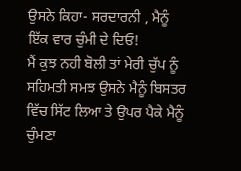ਉਸਨੇ ਕਿਹਾ- ਸਰਦਾਰਨੀ , ਮੈਨੂੰ ਇੱਕ ਵਾਰ ਚੁੰਮੀ ਦੇ ਦਿਓ!
ਮੈਂ ਕੁਝ ਨਹੀ ਬੋਲੀ ਤਾਂ ਮੇਰੀ ਚੁੱਪ ਨੂੰ ਸਹਿਮਤੀ ਸਮਝ ਉਸਨੇ ਮੈਨੂੰ ਬਿਸਤਰ ਵਿੱਚ ਸਿੱਟ ਲਿਆ ਤੇ ਉਪਰ ਪੈਕੇ ਮੈਨੂੰ ਚੁੰਮਣਾ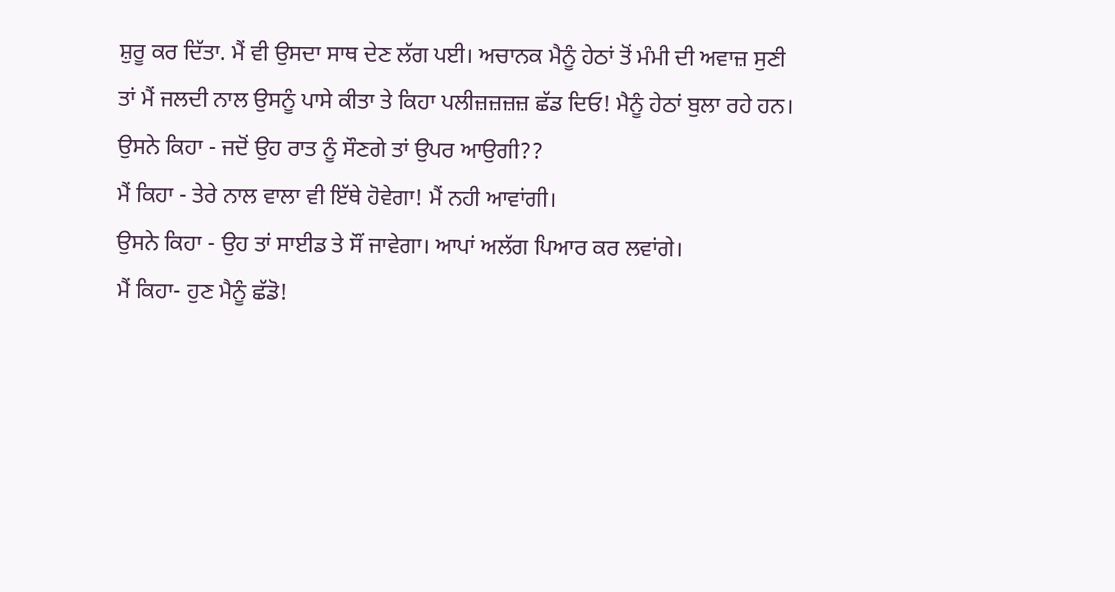ਸ਼ੁਰੂ ਕਰ ਦਿੱਤਾ. ਮੈਂ ਵੀ ਉਸਦਾ ਸਾਥ ਦੇਣ ਲੱਗ ਪਈ। ਅਚਾਨਕ ਮੈਨੂੰ ਹੇਠਾਂ ਤੋਂ ਮੰਮੀ ਦੀ ਅਵਾਜ਼ ਸੁਣੀ ਤਾਂ ਮੈਂ ਜਲਦੀ ਨਾਲ ਉਸਨੂੰ ਪਾਸੇ ਕੀਤਾ ਤੇ ਕਿਹਾ ਪਲੀਜ਼ਜ਼ਜ਼ਜ਼ ਛੱਡ ਦਿਓ! ਮੈਨੂੰ ਹੇਠਾਂ ਬੁਲਾ ਰਹੇ ਹਨ।
ਉਸਨੇ ਕਿਹਾ - ਜਦੋਂ ਉਹ ਰਾਤ ਨੂੰ ਸੌਣਗੇ ਤਾਂ ਉਪਰ ਆਉਗੀ??
ਮੈਂ ਕਿਹਾ - ਤੇਰੇ ਨਾਲ ਵਾਲਾ ਵੀ ਇੱਥੇ ਹੋਵੇਗਾ! ਮੈਂ ਨਹੀ ਆਵਾਂਗੀ।
ਉਸਨੇ ਕਿਹਾ - ਉਹ ਤਾਂ ਸਾਈਡ ਤੇ ਸੌਂ ਜਾਵੇਗਾ। ਆਪਾਂ ਅਲੱਗ ਪਿਆਰ ਕਰ ਲਵਾਂਗੇ।
ਮੈਂ ਕਿਹਾ- ਹੁਣ ਮੈਨੂੰ ਛੱਡੋ!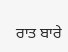ਰਾਤ ਬਾਰੇ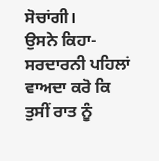ਸੋਚਾਂਗੀ।
ਉਸਨੇ ਕਿਹਾ- ਸਰਦਾਰਨੀ ਪਹਿਲਾਂ ਵਾਅਦਾ ਕਰੋ ਕਿ ਤੁਸੀਂ ਰਾਤ ਨੂੰ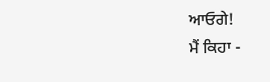ਆਓਗੇ!
ਮੈਂ ਕਿਹਾ -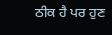ਠੀਕ ਹੈ ਪਰ ਹੁਣ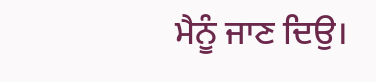ਮੈਨੂੰ ਜਾਣ ਦਿਉ।